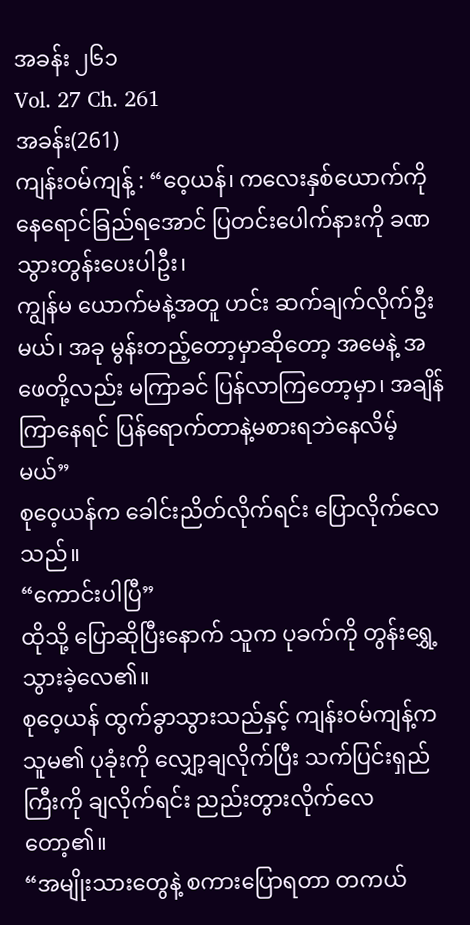အခန်း ၂၆၁
Vol. 27 Ch. 261
အခန်း(261)
ကျန်းဝမ်ကျန့် : “ဝေ့ယန်၊ ကလေးနှစ်ယောက်ကို နေရောင်ခြည်ရအောင် ပြတင်းပေါက်နားကို ခဏ သွားတွန်းပေးပါဦး၊
ကျွန်မ ယောက်မနဲ့အတူ ဟင်း ဆက်ချက်လိုက်ဦးမယ်၊ အခု မွန်းတည့်တော့မှာဆိုတော့ အမေနဲ့ အဖေတို့လည်း မကြာခင် ပြန်လာကြတော့မှာ၊ အချိန်ကြာနေရင် ပြန်ရောက်တာနဲ့မစားရဘဲနေလိမ့်မယ်”
စုဝေ့ယန်က ခေါင်းညိတ်လိုက်ရင်း ပြောလိုက်လေသည်။
“ကောင်းပါပြီ”
ထိုသို့ ပြောဆိုပြီးနောက် သူက ပုခက်ကို တွန်းရွှေ့သွားခဲ့လေ၏။
စုဝေ့ယန် ထွက်ခွာသွားသည်နှင့် ကျန်းဝမ်ကျန့်က သူမ၏ ပုခုံးကို လျှော့ချလိုက်ပြီး သက်ပြင်းရှည်ကြီးကို ချလိုက်ရင်း ညည်းတွားလိုက်လေတော့၏။
“အမျိုးသားတွေနဲ့ စကားပြောရတာ တကယ်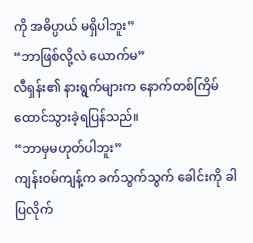ကို အဓိပ္ပာယ် မရှိပါဘူး”
“ဘာဖြစ်လို့လဲ ယောက်မ”
လီရှန်း၏ နားရွက်များက နောက်တစ်ကြိမ် ထောင်သွားခဲ့ရပြန်သည်။
“ဘာမှမဟုတ်ပါဘူး”
ကျန်းဝမ်ကျန့်က ခက်သွက်သွက် ခေါင်းကို ခါပြလိုက်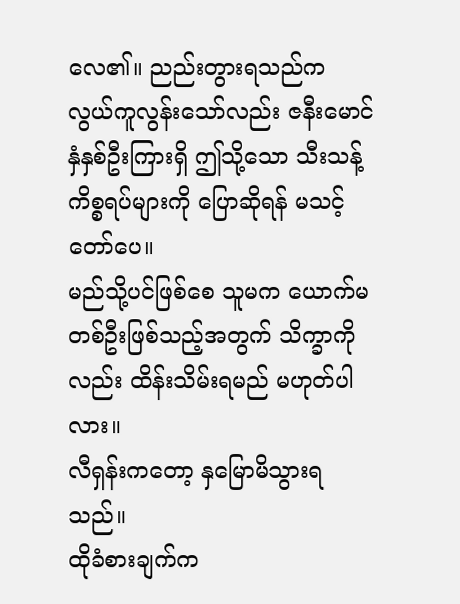လေ၏။ ညည်းတွားရသည်က လွယ်ကူလွန်းသော်လည်း ဇနီးမောင်နှံနှစ်ဦးကြားရှိ ဤသို့သော သီးသန့်ကိစ္စရပ်များကို ပြောဆိုရန် မသင့်တော်ပေ။
မည်သို့ပင်ဖြစ်စေ သူမက ယောက်မတစ်ဦးဖြစ်သည့်အတွက် သိက္ခာကိုလည်း ထိန်းသိမ်းရမည် မဟုတ်ပါလား။
လီရှန်းကတော့ နှမြောမိသွားရသည်။
ထိုခံစားချက်က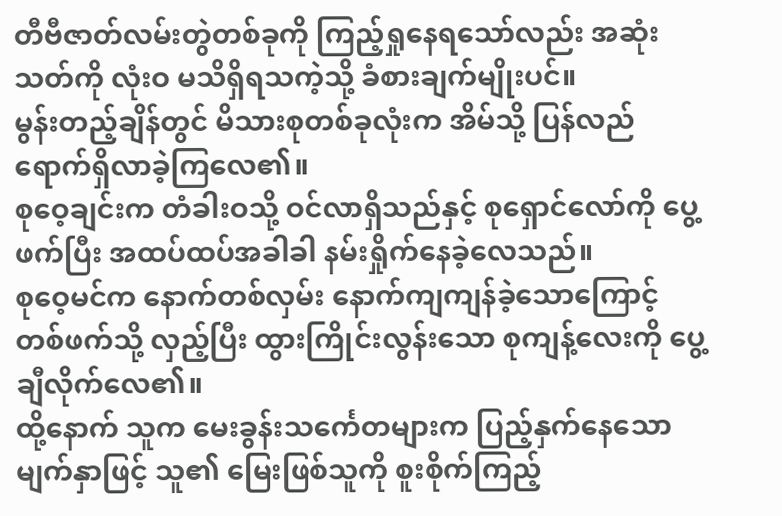တီဗီဇာတ်လမ်းတွဲတစ်ခုကို ကြည့်ရှုနေရသော်လည်း အဆုံးသတ်ကို လုံးဝ မသိရှိရသကဲ့သို့ ခံစားချက်မျိုးပင်။
မွန်းတည့်ချိန်တွင် မိသားစုတစ်ခုလုံးက အိမ်သို့ ပြန်လည်ရောက်ရှိလာခဲ့ကြလေ၏။
စုဝေ့ချင်းက တံခါးဝသို့ ဝင်လာရှိသည်နှင့် စုရှောင်လော်ကို ပွေ့ဖက်ပြီး အထပ်ထပ်အခါခါ နမ်းရှိုက်နေခဲ့လေသည်။
စုဝေ့မင်က နောက်တစ်လှမ်း နောက်ကျကျန်ခဲ့သောကြောင့် တစ်ဖက်သို့ လှည့်ပြီး ထွားကြိုင်းလွန်းသော စုကျန့်လေးကို ပွေ့ချီလိုက်လေ၏။
ထို့နောက် သူက မေးခွန်းသင်္ကေတများက ပြည့်နှက်နေသော မျက်နှာဖြင့် သူ၏ မြေးဖြစ်သူကို စူးစိုက်ကြည့်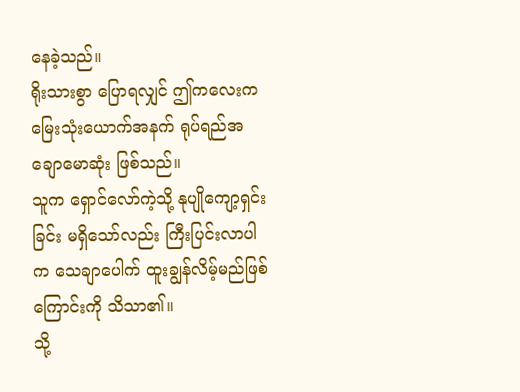နေခဲ့သည်။
ရိုးသားစွာ ပြောရလျှင် ဤကလေးက မြေးသုံးယောက်အနက် ရုပ်ရည်အချောမောဆုံး ဖြစ်သည်။
သူက ရှောင်လော်ကဲ့သို့ နုပျိုကျော့ရှင်းခြင်း မရှိသော်လည်း ကြီးပြင်းလာပါက သေချာပေါက် ထူးချွန်လိမ့်မည်ဖြစ်ကြောင်းကို သိသာ၏။
သို့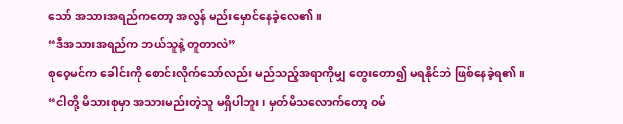သော် အသားအရည်ကတော့ အလွန် မည်းမှောင်နေခဲ့လေ၏။
“ဒီအသားအရည်က ဘယ်သူနဲ့ တူတာလဲ”
စုဝေ့မင်က ခေါင်းကို စောင်းလိုက်သော်လည်း မည်သည့်အရာကိုမျှ တွေးတော၍ မရနိုင်ဘဲ ဖြစ်နေခဲ့ရ၏။
“ငါတို့ မိသားစုမှာ အသားမည်းတဲ့သူ မရှိပါဘူး၊ မှတ်မိသလောက်တော့ ဝမ်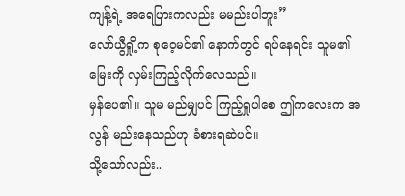ကျန့်ရဲ့ အရေပြားကလည်း မမည်းပါဘူး”
လော်ယွီရှို့က စုဝေ့မင်၏ နောက်တွင် ရပ်နေရင်း သူမ၏ မြေးကို လှမ်းကြည့်လိုက်လေသည်။
မှန်ပေ၏။ သူမ မည်မျှပင် ကြည့်ရှုပါစေ ဤကလေးက အလွန် မည်းနေသည်ဟု ခံစားရဆဲပင်။
သို့သော်လည်း..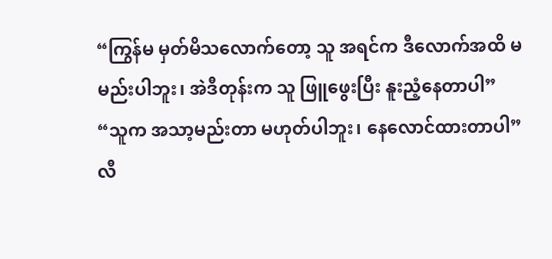“ကြွန်မ မှတ်မိသလောက်တော့ သူ အရင်က ဒီလောက်အထိ မမည်းပါဘူး၊ အဲဒီတုန်းက သူ ဖြူဖွေးပြီး နူးညံ့နေတာပါ”
“သူက အသာ့မည်းတာ မဟုတ်ပါဘူး၊ နေလောင်ထားတာပါ”
လီ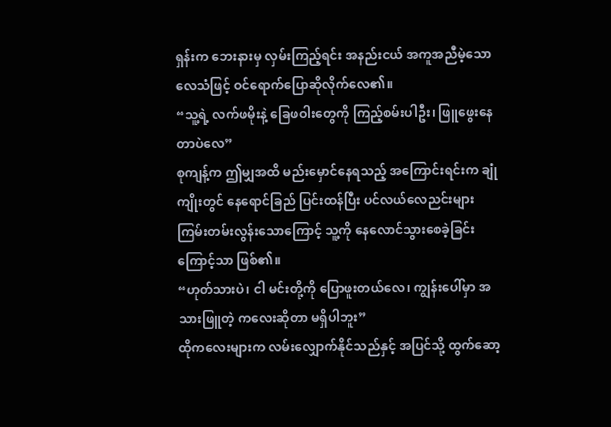ရှန်းက ဘေးနားမှ လှမ်းကြည့်ရင်း အနည်းငယ် အကူအညီမဲ့သော လေသံဖြင့် ဝင်ရောက်ပြောဆိုလိုက်လေ၏။
“သူ့ရဲ့ လက်ဖမိုးနဲ့ ခြေဖဝါးတွေကို ကြည့်စမ်းပါဦး၊ ဖြူဖွေးနေတာပဲလေ”
စုကျန့်က ဤမျှအထိ မည်းမှောင်နေရသည့် အကြောင်းရင်းက ချုံကျိုးတွင် နေရောင်ခြည် ပြင်းထန်ပြီး ပင်လယ်လေညင်းများ ကြမ်းတမ်းလွန်းသောကြောင့် သူ့ကို နေလောင်သွားစေခဲ့ခြင်းကြောင့်သာ ဖြစ်၏။
“ဟုတ်သားပဲ၊ ငါ မင်းတို့ကို ပြောဖူးတယ်လေ၊ ကျွန်းပေါ်မှာ အသားဖြူတဲ့ ကလေးဆိုတာ မရှိပါဘူး”
ထိုကလေးများက လမ်းလျှောက်နိုင်သည်နှင့် အပြင်သို့ ထွက်ဆော့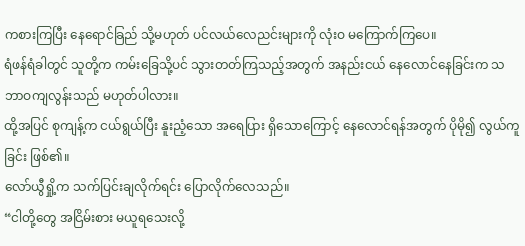ကစားကြပြီး နေရောင်ခြည် သို့မဟုတ် ပင်လယ်လေညင်းများကို လုံးဝ မကြောက်ကြပေ။
ရံဖန်ရံခါတွင် သူတို့က ကမ်းခြေသို့ပင် သွားတတ်ကြသည့်အတွက် အနည်းငယ် နေလောင်နေခြင်းက သဘာဝကျလွန်းသည် မဟုတ်ပါလား။
ထို့အပြင် စုကျန့်က ငယ်ရွယ်ပြီး နူးညံ့သော အရေပြား ရှိသောကြောင့် နေလောင်ရန်အတွက် ပိုမို၍ လွယ်ကူခြင်း ဖြစ်၏။
လော်ယွီရှို့က သက်ပြင်းချလိုက်ရင်း ပြောလိုက်လေသည်။
“ငါတို့တွေ အငြိမ်းစား မယူရသေးလို့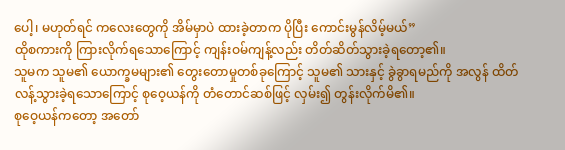ပေါ့၊ မဟုတ်ရင် ကလေးတွေကို အိမ်မှာပဲ ထားခဲ့တာက ပိုပြီး ကောင်းမွန်လိမ့်မယ်”
ထိုစကားကို ကြားလိုက်ရသောကြောင့် ကျန်းဝမ်ကျန့်လည်း တိတ်ဆိတ်သွားခဲ့ရတော့၏။
သူမက သူမ၏ ယောက္ခမများ၏ တွေးတောမှုတစ်ခုကြောင့် သူမ၏ သားနှင့် ခွဲခွာရမည်ကို အလွန် ထိတ်လန့်သွားခဲ့ရသောကြောင့် စုဝေ့ယန်ကို တံတောင်ဆစ်ဖြင့် လှမ်း၍ တွန်းလိုက်မိ၏။
စုဝေ့ယန်ကတော့ အတော်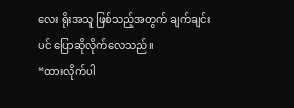လေး ရိုးအသူ ဖြစ်သည့်အတွက် ချက်ချင်းပင် ပြောဆိုလိုက်လေသည်။
“ထားလိုက်ပါ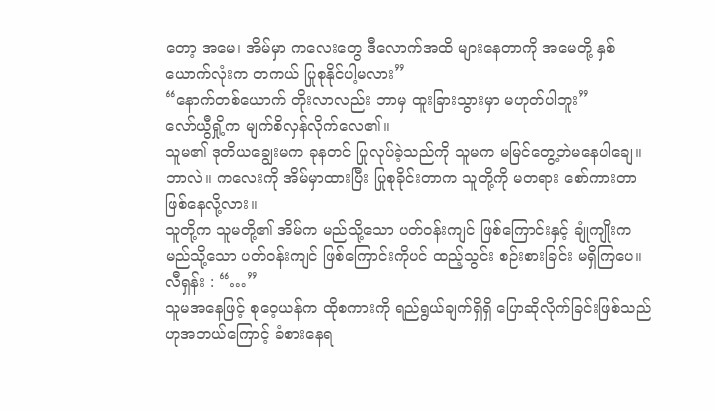တော့ အမေ၊ အိမ်မှာ ကလေးတွေ ဒီလောက်အထိ များနေတာကို အမေတို့ နှစ်ယောက်လုံးက တကယ် ပြုစုနိုင်ပါ့မလား”
“နောက်တစ်ယောက် တိုးလာလည်း ဘာမှ ထူးခြားသွားမှာ မဟုတ်ပါဘူး”
လော်ယွီရှို့က မျက်စိလှန်လိုက်လေ၏။
သူမ၏ ဒုတိယချွေးမက ခုနတင် ပြုလုပ်ခဲ့သည်ကို သူမက မမြင်တွေ့ဘဲမနေပါချေ။
ဘာလဲ။ ကလေးကို အိမ်မှာထားပြီး ပြုစုခိုင်းတာက သူတို့ကို မတရား စော်ကားတာ ဖြစ်နေလို့လား။
သူတို့က သူမတို့၏ အိမ်က မည်သို့သော ပတ်ဝန်းကျင် ဖြစ်ကြောင်းနှင့် ချုံကျိုးက မည်သို့သော ပတ်ဝန်းကျင် ဖြစ်ကြောင်းကိုပင် ထည့်သွင်း စဉ်းစားခြင်း မရှိကြပေ။
လီရှန်း : “…”
သူမအနေဖြင့် စုဝေ့ယန်က ထိုစကားကို ရည်ရွယ်ချက်ရှိရှိ ပြောဆိုလိုက်ခြင်းဖြစ်သည်ဟုအဘယ်ကြောင့် ခံစားနေရ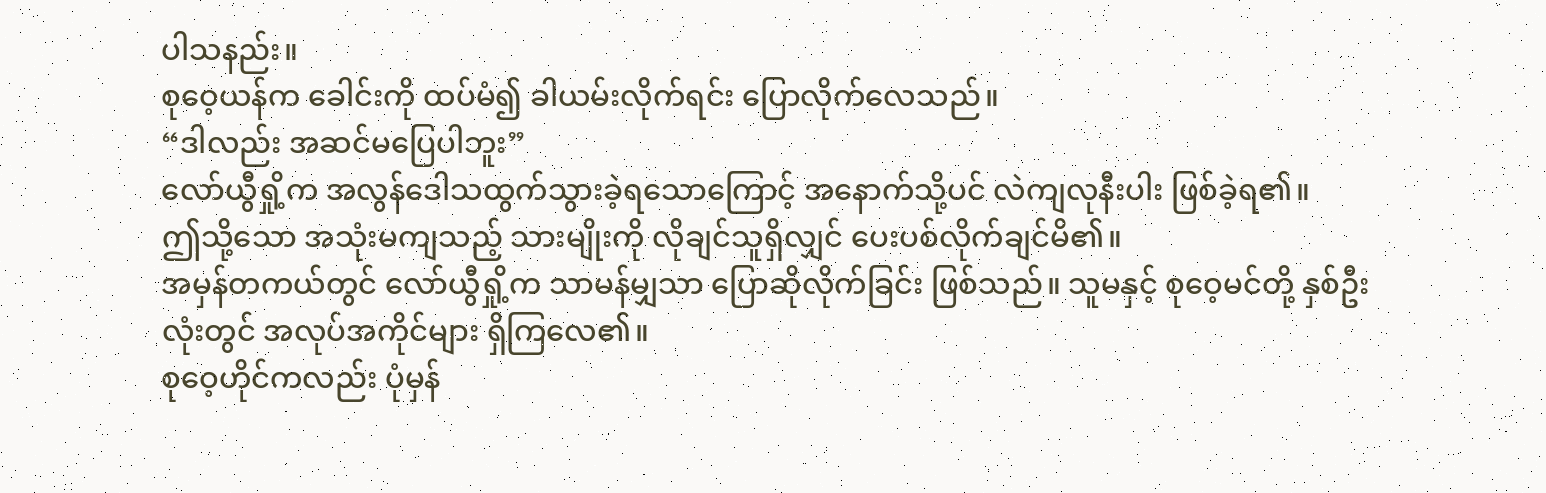ပါသနည်း။
စုဝေ့ယန်က ခေါင်းကို ထပ်မံ၍ ခါယမ်းလိုက်ရင်း ပြောလိုက်လေသည်။
“ဒါလည်း အဆင်မပြေပါဘူး”
လော်ယွီရှို့က အလွန်ဒေါသထွက်သွားခဲ့ရသောကြောင့် အနောက်သို့ပင် လဲကျလုနီးပါး ဖြစ်ခဲ့ရ၏။
ဤသို့သော အသုံးမကျသည့် သားမျိုးကို လိုချင်သူရှိလျှင် ပေးပစ်လိုက်ချင်မိ၏။
အမှန်တကယ်တွင် လော်ယွီရှို့က သာမန်မျှသာ ပြောဆိုလိုက်ခြင်း ဖြစ်သည်။ သူမနှင့် စုဝေ့မင်တို့ နှစ်ဦးလုံးတွင် အလုပ်အကိုင်များ ရှိကြလေ၏။
စုဝေ့ဟိုင်ကလည်း ပုံမှန်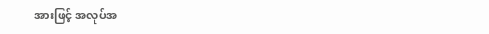အားဖြင့် အလုပ်အ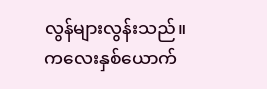လွန်များလွန်းသည်။
ကလေးနှစ်ယောက်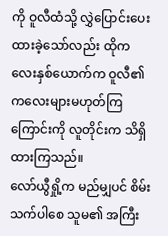ကို ဝူလီထံသို့ လွှဲပြောင်းပေးထားခဲ့သော်လည်း ထိုကလေးနှစ်ယောက်က ဝူလီ၏ ကလေးများမဟုတ်ကြကြောင်းကို လူတိုင်းက သိရှိထားကြသည်။
လော်ယွီရှို့က မည်မျှပင် စိမ်းသက်ပါစေ သူမ၏ အကြီး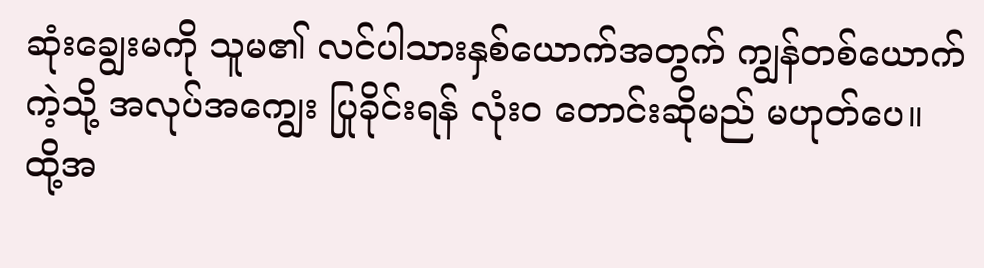ဆုံးချွေးမကို သူမ၏ လင်ပါသားနှစ်ယောက်အတွက် ကျွန်တစ်ယောက်ကဲ့သို့ အလုပ်အကျွေး ပြုခိုင်းရန် လုံးဝ တောင်းဆိုမည် မဟုတ်ပေ။
ထို့အ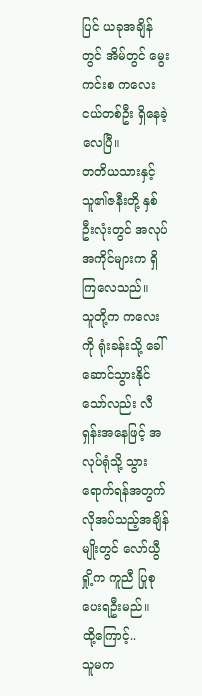ပြင် ယခုအချိန်တွင် အိမ်တွင် မွေးကင်းစ ကလေးငယ်တစ်ဦး ရှိနေခဲ့လေပြီ။
တတိယသားနှင့် သူ၏ဇနီးတို့ နှစ်ဦးလုံးတွင် အလုပ်အကိုင်များက ရှိကြလေသည်။
သူတို့က ကလေးကို ရုံးခန်းသို့ ခေါ်ဆောင်သွားနိုင်သော်လည်း လီရှန်းအနေဖြင့် အလုပ်ရုံသို့ သွားရောက်ရန်အတွက် လိုအပ်သည့်အချိန်မျိုးတွင် လော်ယွီရှို့က ကူညီ ပြုစုပေးရဦးမည်။
ထို့ကြောင့်..
သူမက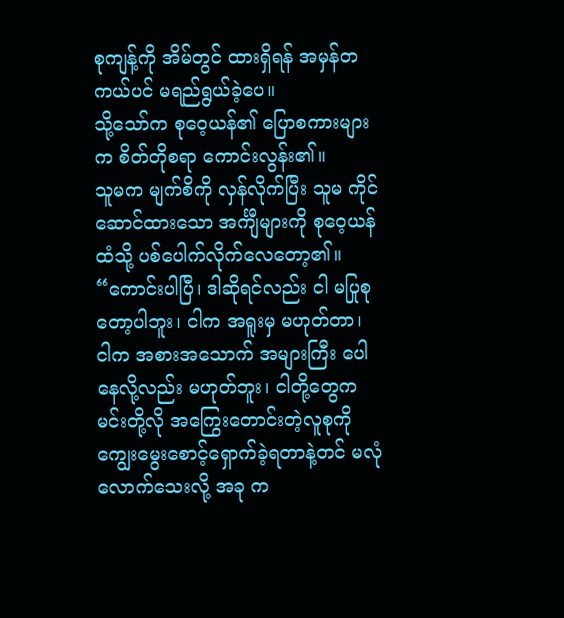စုကျန့်ကို အိမ်တွင် ထားရှိရန် အမှန်တကယ်ပင် မရည်ရွယ်ခဲ့ပေ။
သို့သော်က စုဝေ့ယန်၏ ပြောစကားများက စိတ်တိုစရာ ကောင်းလွန်း၏။
သူမက မျက်စိကို လှန်လိုက်ပြီး သူမ ကိုင်ဆောင်ထားသော အင်္ကျီများကို စုဝေ့ယန်ထံသို့ ပစ်ပေါက်လိုက်လေတော့၏။
“ကောင်းပါပြီ၊ ဒါဆိုရင်လည်း ငါ မပြုစုတော့ပါဘူး၊ ငါက အရူးမှ မဟုတ်တာ၊
ငါက အစားအသောက် အများကြီး ပေါနေလို့လည်း မဟုတ်ဘူး၊ ငါတို့တွေက မင်းတို့လို အကြွေးတောင်းတဲ့လူစုကို ကျွေးမွေးစောင့်ရှောက်ခဲ့ရတာနဲ့တင် မလုံလောက်သေးလို့ အခု က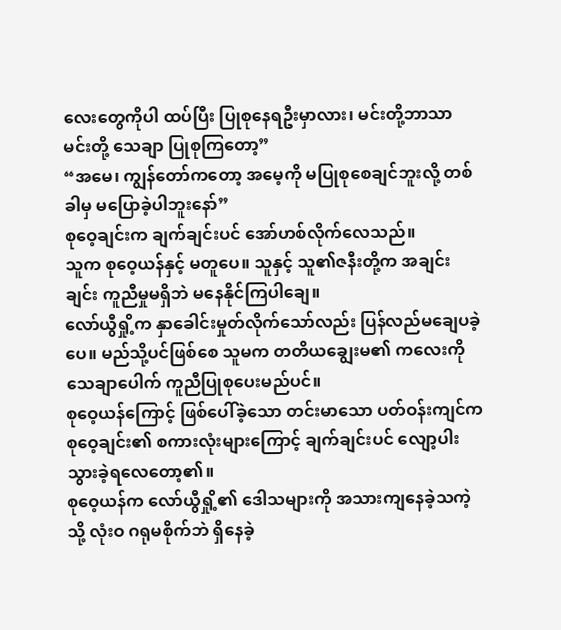လေးတွေကိုပါ ထပ်ပြီး ပြုစုနေရဦးမှာလား၊ မင်းတို့ဘာသာ မင်းတို့ သေချာ ပြုစုကြတော့”
“အမေ၊ ကျွန်တော်ကတော့ အမေ့ကို မပြုစုစေချင်ဘူးလို့ တစ်ခါမှ မပြောခဲ့ပါဘူးနော်”
စုဝေ့ချင်းက ချက်ချင်းပင် အော်ဟစ်လိုက်လေသည်။
သူက စုဝေ့ယန်နှင့် မတူပေ။ သူနှင့် သူ၏ဇနီးတို့က အချင်းချင်း ကူညီမှုမရှိဘဲ မနေနိုင်ကြပါချေ။
လော်ယွီရှို့က နှာခေါင်းမှုတ်လိုက်သော်လည်း ပြန်လည်မချေပခဲ့ပေ။ မည်သို့ပင်ဖြစ်စေ သူမက တတိယချွေးမ၏ ကလေးကို သေချာပေါက် ကူညီပြုစုပေးမည်ပင်။
စုဝေ့ယန်ကြောင့် ဖြစ်ပေါ်ခဲ့သော တင်းမာသော ပတ်ဝန်းကျင်က စုဝေ့ချင်း၏ စကားလုံးများကြောင့် ချက်ချင်းပင် လျော့ပါးသွားခဲ့ရလေတော့၏။
စုဝေ့ယန်က လော်ယွီရှို့၏ ဒေါသများကို အသားကျနေခဲ့သကဲ့သို့ လုံးဝ ဂရုမစိုက်ဘဲ ရှိနေခဲ့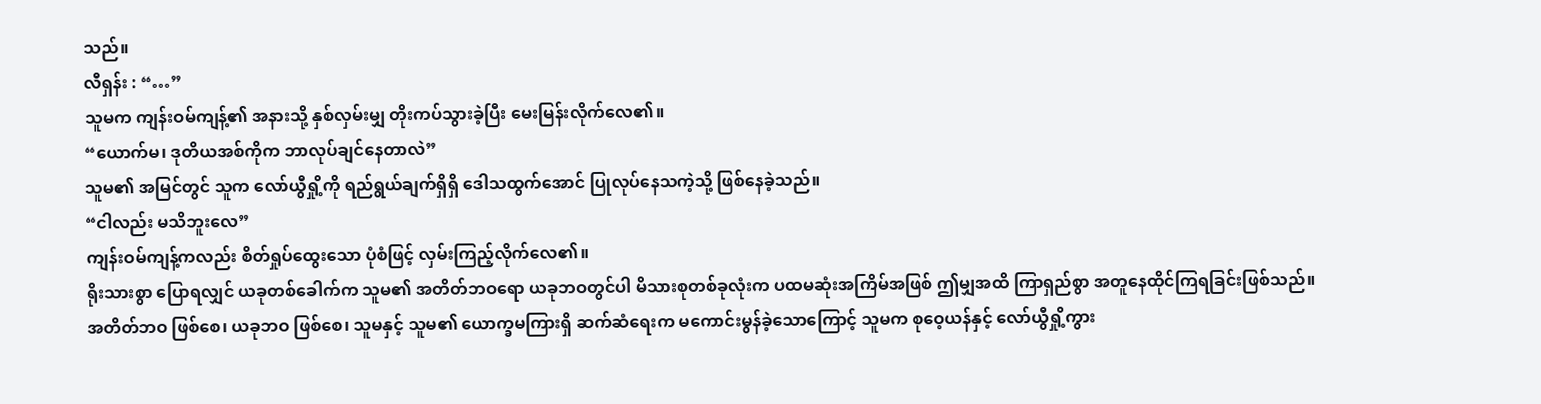သည်။
လီရှန်း : “…”
သူမက ကျန်းဝမ်ကျန့်၏ အနားသို့ နှစ်လှမ်းမျှ တိုးကပ်သွားခဲ့ပြီး မေးမြန်းလိုက်လေ၏။
“ယောက်မ၊ ဒုတိယအစ်ကိုက ဘာလုပ်ချင်နေတာလဲ”
သူမ၏ အမြင်တွင် သူက လော်ယွီရှို့ကို ရည်ရွယ်ချက်ရှိရှိ ဒေါသထွက်အောင် ပြုလုပ်နေသကဲ့သို့ ဖြစ်နေခဲ့သည်။
“ငါလည်း မသိဘူးလေ”
ကျန်းဝမ်ကျန့်ကလည်း စိတ်ရှုပ်ထွေးသော ပုံစံဖြင့် လှမ်းကြည့်လိုက်လေ၏။
ရိုးသားစွာ ပြောရလျှင် ယခုတစ်ခေါက်က သူမ၏ အတိတ်ဘဝရော ယခုဘဝတွင်ပါ မိသားစုတစ်ခုလုံးက ပထမဆုံးအကြိမ်အဖြစ် ဤမျှအထိ ကြာရှည်စွာ အတူနေထိုင်ကြရခြင်းဖြစ်သည်။
အတိတ်ဘဝ ဖြစ်စေ၊ ယခုဘဝ ဖြစ်စေ၊ သူမနှင့် သူမ၏ ယောက္ခမကြားရှိ ဆက်ဆံရေးက မကောင်းမွန်ခဲ့သောကြောင့် သူမက စုဝေ့ယန်နှင့် လော်ယွီရှို့ကွား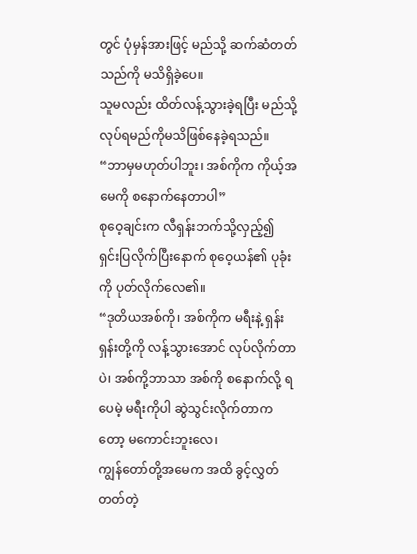တွင် ပုံမှန်အားဖြင့် မည်သို့ ဆက်ဆံတတ်သည်ကို မသိရှိခဲ့ပေ။
သူမလည်း ထိတ်လန့်သွားခဲ့ရပြီး မည်သို့လုပ်ရမည်ကိုမသိဖြစ်နေခဲ့ရသည်။
“ဘာမှမဟုတ်ပါဘူး၊ အစ်ကိုက ကိုယ့်အမေကို စနောက်နေတာပါ”
စုဝေ့ချင်းက လီရှန်းဘက်သို့လှည့်၍ ရှင်းပြလိုက်ပြီးနောက် စုဝေ့ယန်၏ ပုခုံးကို ပုတ်လိုက်လေ၏။
“ဒုတိယအစ်ကို၊ အစ်ကိုက မရီးနဲ့ ရှန်းရှန်းတို့ကို လန့်သွားအောင် လုပ်လိုက်တာပဲ၊ အစ်ကို့ဘာသာ အစ်ကို စနောက်လို့ ရပေမဲ့ မရီးကိုပါ ဆွဲသွင်းလိုက်တာကတော့ မကောင်းဘူးလေ၊
ကျွန်တော်တို့အမေက အထိ ခွင့်လွှတ်တတ်တဲ့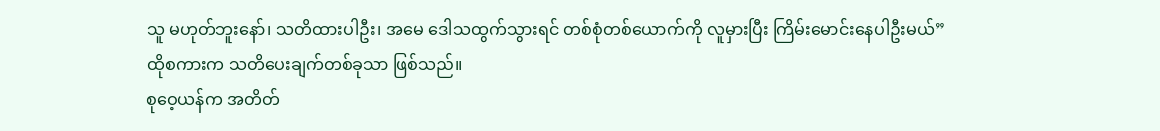သူ မဟုတ်ဘူးနော်၊ သတိထားပါဦး၊ အမေ ဒေါသထွက်သွားရင် တစ်စုံတစ်ယောက်ကို လူမှားပြီး ကြိမ်းမောင်းနေပါဦးမယ်”
ထိုစကားက သတိပေးချက်တစ်ခုသာ ဖြစ်သည်။
စုဝေ့ယန်က အတိတ်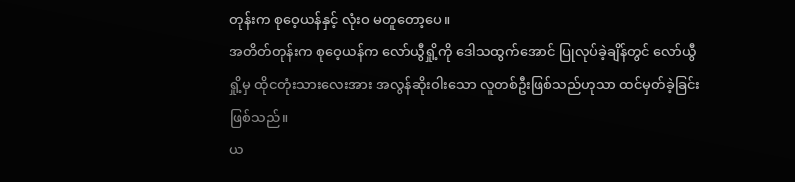တုန်းက စုဝေ့ယန်နှင့် လုံးဝ မတူတော့ပေ။
အတိတ်တုန်းက စုဝေ့ယန်က လော်ယွီရှို့ကို ဒေါသထွက်အောင် ပြုလုပ်ခဲ့ချိန်တွင် လော်ယွီရှို့မှ ထိုငတုံးသားလေးအား အလွန်ဆိုးဝါးသော လူတစ်ဦးဖြစ်သည်ဟုသာ ထင်မှတ်ခဲ့ခြင်း ဖြစ်သည်။
ယ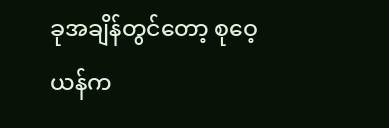ခုအချိန်တွင်တော့ စုဝေ့ယန်က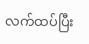လက်ထပ်ပြီး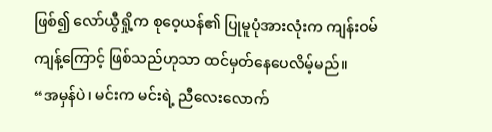ဖြစ်၍ လော်ယွီရှို့က စုဝေ့ယန်၏ ပြုမူပုံအားလုံးက ကျန်းဝမ်ကျန့်ကြောင့် ဖြစ်သည်ဟုသာ ထင်မှတ်နေပေလိမ့်မည်။
“အမှန်ပဲ၊ မင်းက မင်းရဲ့ ညီလေးလောက်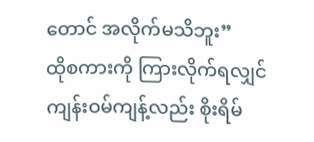တောင် အလိုက်မသိဘူး”
ထိုစကားကို ကြားလိုက်ရလျှင် ကျန်းဝမ်ကျန့်လည်း စိုးရိမ်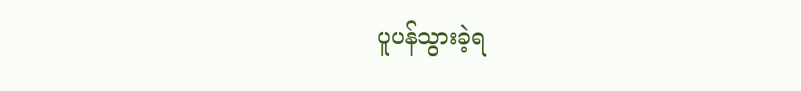ပူပန်သွားခဲ့ရ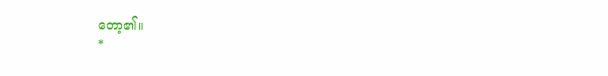တော့၏။
*